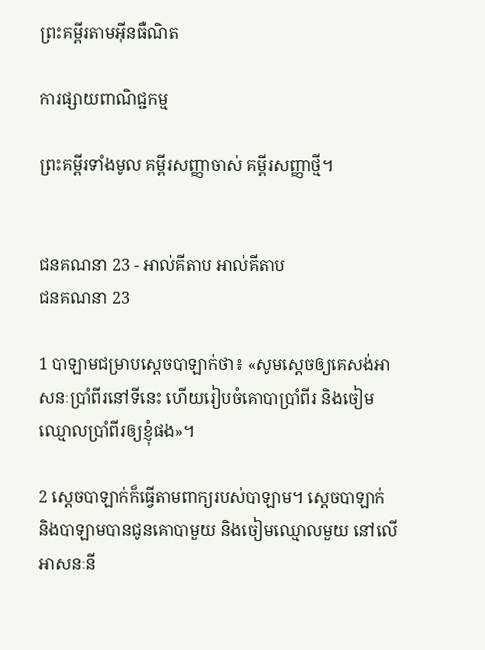ព្រះគម្ពីរតាមអ៊ីនធឺណិត

ការផ្សាយពាណិជ្ជកម្ម

ព្រះគម្ពីរទាំងមូល គម្ពីរសញ្ញាចាស់ គម្ពីរសញ្ញាថ្មី។


ជន‌គណនា 23 - អាល់គីតាប អាល់គីតាប
ជន‌គណនា 23

1 បាឡាមជម្រាបស្តេចបាឡាក់ថា៖ «សូមស្តេចឲ្យគេសង់អាសនៈប្រាំ‌ពីរនៅទីនេះ ហើយរៀបចំគោបាប្រាំ‌ពីរ និងចៀមឈ្មោលប្រាំ‌ពីរឲ្យខ្ញុំផង»។

2 ស្តេចបាឡាក់ក៏ធ្វើតាមពាក្យរបស់បាឡាម។ ស្តេចបាឡាក់ និងបាឡាមបានជូនគោបាមួយ និងចៀមឈ្មោលមួយ នៅលើអាសនៈនី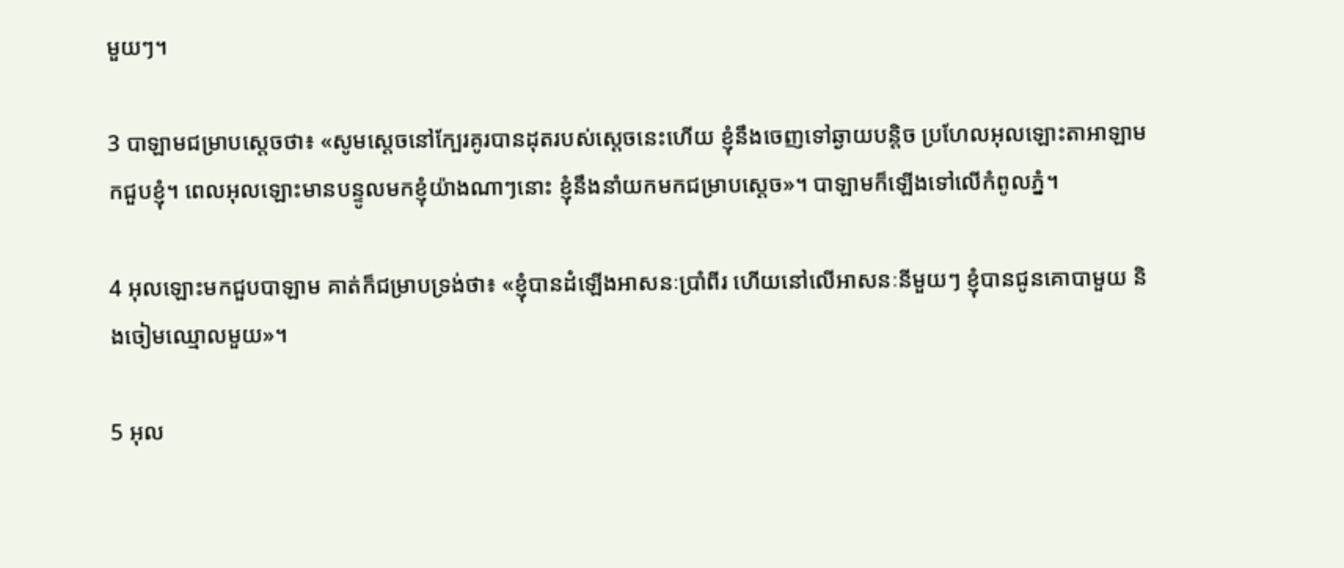មួយៗ។

3 បាឡាមជម្រាបស្តេចថា៖ «សូមស្តេចនៅក្បែរគូរបានដុតរបស់ស្តេចនេះហើយ ខ្ញុំនឹងចេញទៅឆ្ងាយបន្តិច ប្រហែលអុលឡោះ‌តាអាឡាមកជួបខ្ញុំ។ ពេលអុលឡោះមានបន្ទូលមកខ្ញុំយ៉ាងណាៗនោះ ខ្ញុំនឹងនាំយកមកជម្រាបស្តេច»។ បាឡាមក៏ឡើងទៅលើកំពូលភ្នំ។

4 អុលឡោះមកជួបបាឡាម គាត់ក៏ជម្រាបទ្រង់ថា៖ «ខ្ញុំបានដំឡើងអាសនៈប្រាំ‌ពីរ ហើយនៅលើអាសនៈនីមួយៗ ខ្ញុំបានជូនគោបាមួយ និងចៀមឈ្មោលមួយ»។

5 អុល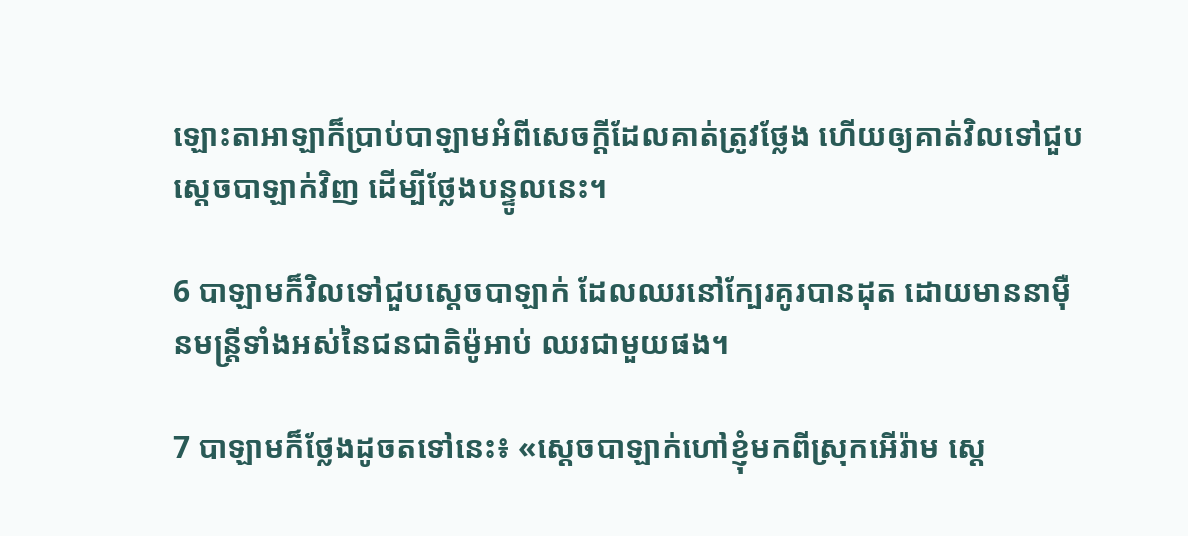ឡោះ‌តាអាឡាក៏ប្រាប់បាឡាមអំពីសេចក្តីដែលគាត់ត្រូវថ្លែង ហើយឲ្យគាត់វិលទៅជួបស្តេចបាឡាក់វិញ ដើម្បីថ្លែងបន្ទូលនេះ។

6 បាឡាមក៏វិលទៅជួបស្តេចបាឡាក់ ដែលឈរនៅក្បែរគូរបានដុត ដោយមាននាម៉ឺនមន្ត្រីទាំងអស់នៃជន‌ជាតិម៉ូអាប់ ឈរជាមួយផង។

7 បាឡាមក៏ថ្លែងដូចតទៅនេះ៖ «ស្តេចបាឡាក់ហៅខ្ញុំមកពីស្រុកអើរ៉ាម ស្តេ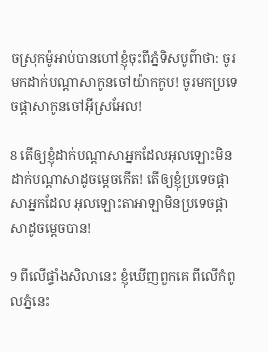ចស្រុកម៉ូអាប់បានហៅខ្ញុំចុះពីភ្នំទិសបូព៌ាថា: ចូរមកដាក់បណ្តាសាកូនចៅយ៉ាកកូប! ចូរមកប្រទេចផ្តាសាកូនចៅអ៊ីស្រ‌អែល!

8 តើឲ្យខ្ញុំដាក់បណ្តាសាអ្នកដែលអុលឡោះមិនដាក់បណ្តាសាដូចម្តេចកើត! តើឲ្យខ្ញុំប្រទេចផ្តាសាអ្នកដែល អុលឡោះ‌តាអាឡាមិនប្រទេចផ្តាសាដូចម្តេចបាន!

9 ពីលើផ្ទាំងសិលានេះ ខ្ញុំឃើញពួកគេ ពីលើកំពូលភ្នំនេះ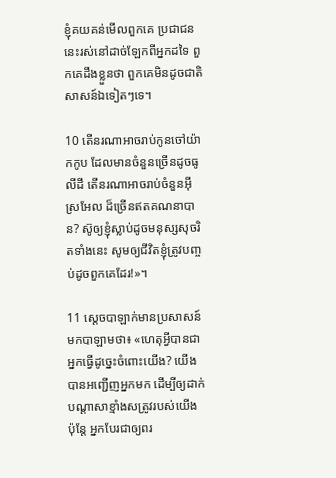ខ្ញុំគយ‌គន់មើលពួកគេ ប្រជា‌ជននេះរស់នៅដាច់ឡែកពីអ្នកដទៃ ពួកគេដឹងខ្លួនថា ពួកគេមិនដូចជាតិសាសន៍ឯទៀតៗទេ។

10 តើនរណាអាចរាប់កូនចៅយ៉ាកកូប ដែលមានចំនួនច្រើនដូចធូលីដី តើនរណាអាចរាប់ចំនួនអ៊ីស្រ‌អែល ដ៏ច្រើនឥតគណនាបាន? ស៊ូឲ្យខ្ញុំស្លាប់ដូចមនុស្សសុចរិតទាំងនេះ សូមឲ្យជីវិតខ្ញុំត្រូវបញ្ចប់ដូចពួកគេដែរ!»។

11 ស្តេចបាឡាក់មានប្រសាសន៍មកបាឡាមថា៖ «ហេតុអ្វីបានជាអ្នកធ្វើដូច្នេះចំពោះយើង? យើងបានអញ្ជើញអ្នកមក ដើម្បីឲ្យដាក់បណ្តាសាខ្មាំងសត្រូវរបស់យើង ប៉ុន្តែ អ្នកបែរជាឲ្យពរ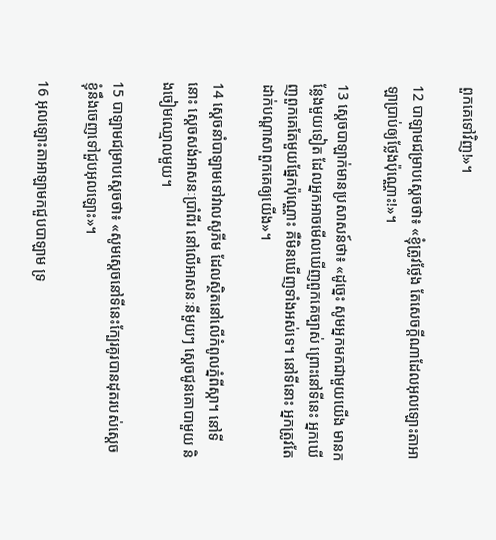ពួកគេទៅវិញ!»។

12 បាឡាមជម្រាបស្តេចថា៖ «ខ្ញុំត្រូវថ្លែង តែសេចក្តីណាដែលអុលឡោះ‌តាអាឡាប្រាប់ឲ្យថ្លែងប៉ុណ្ណោះ!»។

13 ស្តេចបាឡាក់មានប្រសាសន៍ថា៖ «ដូច្នេះ សូមអ្នកមកជាមួយយើង មានកន្លែងមួយទៀត ដែលអ្នកអាចមើលឃើញពួកគេច្បាស់ ព្រោះនៅទីនេះ អ្នកឃើញពួកគេតែមួយផ្នែកប៉ុណ្ណោះ គឺមិនឃើញទាំងអស់ទេ។ នៅទីនោះ អ្នកត្រូវតែដាក់បណ្តាសាពួកគេឲ្យយើង»។

14 ស្តេចនាំបាឡាមទៅវាលសូភីម ដែលស្ថិតនៅលើកំពូលភ្នំពីស្កា។ នៅទីនោះ ស្តេចសង់អាសនៈប្រាំ‌ពីរ នៅលើអាសនៈនីមួយៗ ស្តេចជូនគោបាមួយ និងចៀមឈ្មោលមួយ។

15 បាឡាមជម្រាបស្តេចថា៖ «សូមស្តេចនៅទីនេះក្បែរគូរបានដុតរបស់ស្តេច ខ្ញុំនឹងចេញទៅជួបអុលឡោះ»។

16 អុលឡោះ‌តាអាឡាមកជួបបាឡាម ទ្រ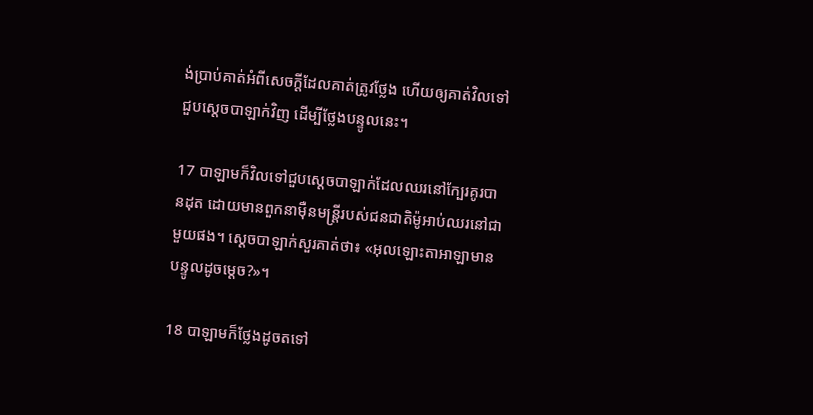ង់ប្រាប់គាត់អំពីសេចក្តីដែលគាត់ត្រូវថ្លែង ហើយឲ្យគាត់វិលទៅជួបស្តេចបាឡាក់វិញ ដើម្បីថ្លែងបន្ទូលនេះ។

17 បាឡាមក៏វិលទៅជួបស្តេចបាឡាក់ដែលឈរនៅក្បែរគូរបានដុត ដោយមានពួកនាម៉ឺនមន្ត្រីរបស់ជន‌ជាតិម៉ូអាប់ឈរនៅជាមួយផង។ ស្តេចបាឡាក់សួរគាត់ថា៖ «អុលឡោះ‌តាអាឡាមានបន្ទូលដូចម្តេច?»។

18 បាឡាមក៏ថ្លែងដូចតទៅ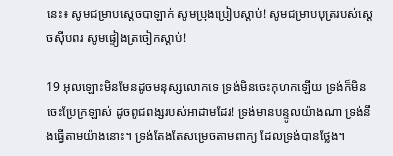នេះ៖ សូមជម្រាបស្តេចបាឡាក់ សូមប្រុងប្រៀបស្តាប់! សូមជម្រាបបុត្ររបស់ស្តេចស៊ីបពរ សូមផ្ទៀងត្រចៀកស្តាប់!

19 អុលឡោះមិនមែនដូចមនុស្សលោកទេ ទ្រង់មិនចេះកុហកឡើយ ទ្រង់ក៏មិនចេះប្រែក្រឡាស់ ដូចពូជ‌ពង្សរបស់អាដាមដែរ! ទ្រង់មានបន្ទូលយ៉ាងណា ទ្រង់នឹងធ្វើតាមយ៉ាងនោះ។ ទ្រង់តែងតែសម្រេចតាមពាក្យ ដែលទ្រង់បានថ្លែង។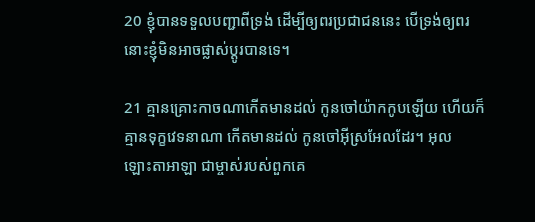20 ខ្ញុំបានទទួលបញ្ជាពីទ្រង់ ដើម្បីឲ្យពរប្រជា‌ជននេះ បើទ្រង់ឲ្យពរ នោះខ្ញុំមិនអាចផ្លាស់ប្តូរបានទេ។

21 គ្មានគ្រោះកាចណាកើតមានដល់ កូនចៅយ៉ាកកូបឡើយ ហើយក៏គ្មានទុក្ខវេទនាណា កើតមានដល់ កូនចៅអ៊ីស្រ‌អែលដែរ។ អុលឡោះ‌តាអាឡា ជាម្ចាស់របស់ពួកគេ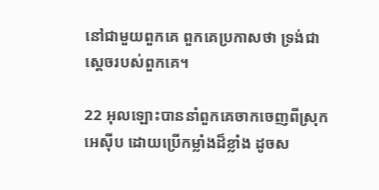នៅជាមួយពួកគេ ពួកគេប្រកាសថា ទ្រង់ជាស្តេចរបស់ពួកគេ។

22 អុលឡោះបាននាំពួកគេចាកចេញពីស្រុកអេស៊ីប ដោយប្រើកម្លាំងដ៏ខ្លាំង ដូចស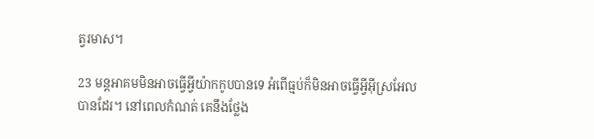ត្វរមាស។

23 មន្ត‌អាគមមិនអាចធ្វើអ្វីយ៉ាកកូបបានទេ អំពើធ្មប់ក៏មិនអាចធ្វើអ្វីអ៊ីស្រ‌អែលបានដែរ។ នៅពេលកំណត់ គេនឹងថ្លែង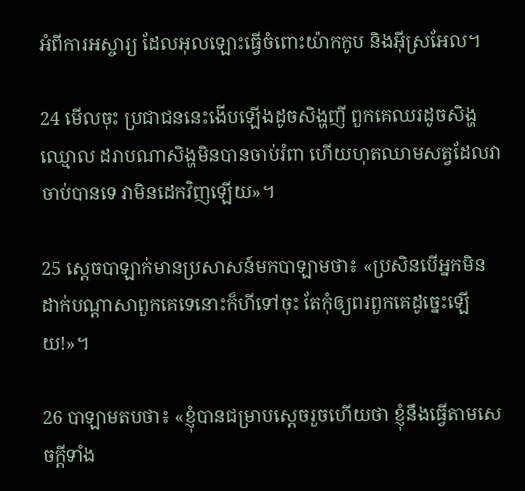អំពីការអស្ចារ្យ ដែលអុលឡោះធ្វើចំពោះយ៉ាកកូប និងអ៊ីស្រ‌អែល។

24 មើលចុះ ប្រជា‌ជននេះងើបឡើងដូចសិង្ហញី ពួកគេឈរដូចសិង្ហឈ្មោល ដរាបណាសិង្ហមិនបានចាប់រំពា ហើយហុតឈាមសត្វដែលវាចាប់បានទេ វាមិនដេកវិញឡើយ»។

25 ស្តេចបាឡាក់មានប្រសាសន៍មកបាឡាមថា៖ «ប្រសិនបើអ្នកមិនដាក់បណ្តាសាពួកគេទេនោះក៏ហីទៅចុះ តែកុំឲ្យពរពួកគេដូច្នេះឡើយ!»។

26 បាឡាមតបថា៖ «ខ្ញុំបានជម្រាបស្តេចរួចហើយថា ខ្ញុំនឹងធ្វើតាមសេចក្តីទាំង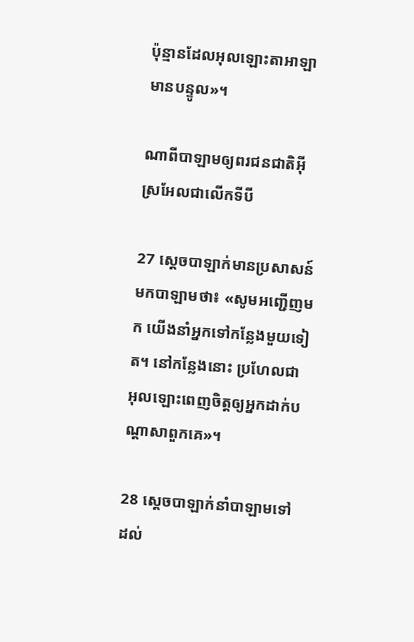ប៉ុន្មានដែលអុលឡោះ‌តាអាឡាមានបន្ទូល»។

ណាពីបាឡាមឲ្យពរជន‌ជាតិអ៊ីស្រ‌អែលជាលើកទីបី

27 ស្តេចបាឡាក់មានប្រសាសន៍មកបាឡាមថា៖ «សូមអញ្ជើញមក យើងនាំអ្នកទៅកន្លែងមួយទៀត។ នៅកន្លែងនោះ ប្រហែលជាអុលឡោះពេញចិត្តឲ្យអ្នកដាក់បណ្តាសាពួកគេ»។

28 ស្តេចបាឡាក់នាំបាឡាមទៅដល់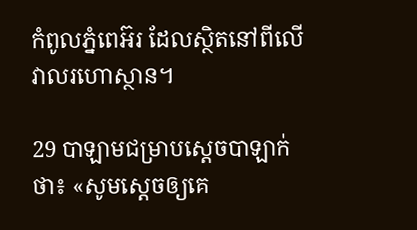កំពូលភ្នំពេអ៊រ ដែលស្ថិតនៅពីលើវាលរហោ‌ស្ថាន។

29 បាឡាមជម្រាបស្តេចបាឡាក់ថា៖ «សូមស្តេចឲ្យគេ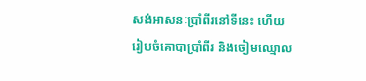សង់អាសនៈប្រាំ‌ពីរនៅទីនេះ ហើយរៀបចំគោបាប្រាំ‌ពីរ និងចៀមឈ្មោល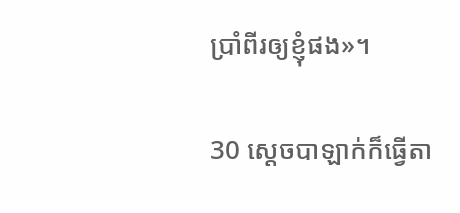ប្រាំ‌ពីរឲ្យខ្ញុំផង»។

30 ស្តេចបាឡាក់ក៏ធ្វើតា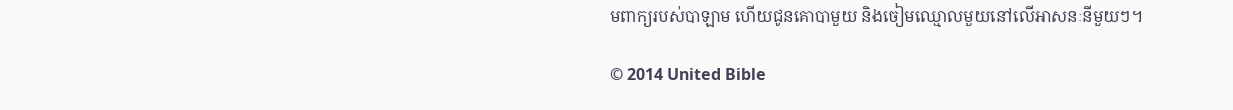មពាក្យរបស់បាឡាម ហើយជូនគោបាមួយ និងចៀមឈ្មោលមួយនៅលើអាសនៈនីមួយៗ។

© 2014 United Bible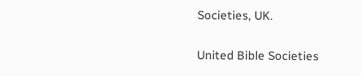Societies, UK.

United Bible Societies